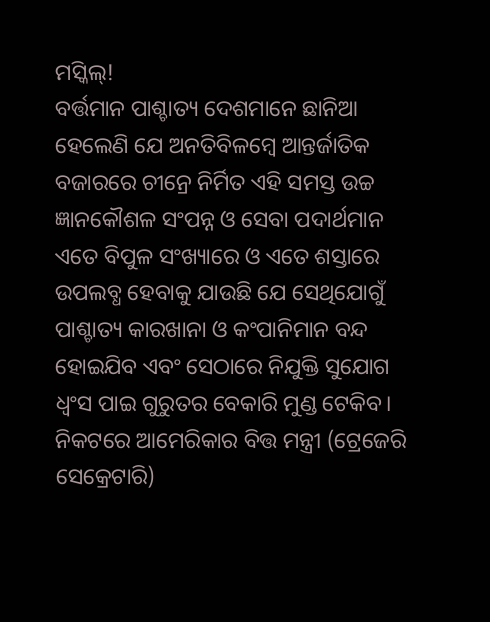ମସ୍କିଲ୍!
ବର୍ତ୍ତମାନ ପାଶ୍ଚାତ୍ୟ ଦେଶମାନେ ଛାନିଆ ହେଲେଣି ଯେ ଅନତିବିଳମ୍ବେ ଆନ୍ତର୍ଜାତିକ ବଜାରରେ ଚୀନ୍ରେ ନିର୍ମିତ ଏହି ସମସ୍ତ ଉଚ୍ଚ ଜ୍ଞାନକୌଶଳ ସଂପନ୍ନ ଓ ସେବା ପଦାର୍ଥମାନ ଏତେ ବିପୁଳ ସଂଖ୍ୟାରେ ଓ ଏତେ ଶସ୍ତାରେ ଉପଲବ୍ଧ ହେବାକୁ ଯାଉଛି ଯେ ସେଥିଯୋଗୁଁ ପାଶ୍ଚାତ୍ୟ କାରଖାନା ଓ କଂପାନିମାନ ବନ୍ଦ ହୋଇଯିବ ଏବଂ ସେଠାରେ ନିଯୁକ୍ତି ସୁଯୋଗ ଧ୍ବଂସ ପାଇ ଗୁରୁତର ବେକାରି ମୁଣ୍ଡ ଟେକିବ। ନିକଟରେ ଆମେରିକାର ବିତ୍ତ ମନ୍ତ୍ରୀ (ଟ୍ରେଜେରି ସେକ୍ରେଟାରି)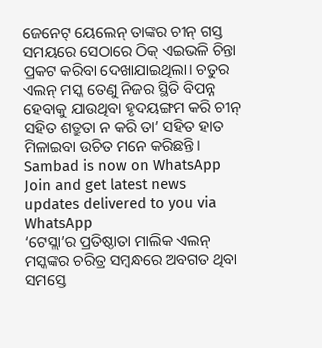ଜେନେଟ୍ ୟେଲେନ୍ ତାଙ୍କର ଚୀନ୍ ଗସ୍ତ ସମୟରେ ସେଠାରେ ଠିକ୍ ଏଇଭଳି ଚିନ୍ତା ପ୍ରକଟ କରିବା ଦେଖାଯାଇଥିଲା। ଚତୁର ଏଲନ୍ ମସ୍କ ତେଣୁ ନିଜର ସ୍ଥିତି ବିପନ୍ନ ହେବାକୁ ଯାଉଥିବା ହୃଦୟଙ୍ଗମ କରି ଚୀନ୍ ସହିତ ଶତ୍ରୁତା ନ କରି ତା’ ସହିତ ହାତ ମିଳାଇବା ଉଚିତ ମନେ କରିଛନ୍ତି।
Sambad is now on WhatsApp
Join and get latest news updates delivered to you via WhatsApp
‘ଟେସ୍ଲା’ର ପ୍ରତିଷ୍ଠାତା ମାଲିକ ଏଲନ୍ ମସ୍କଙ୍କର ଚରିତ୍ର ସମ୍ବନ୍ଧରେ ଅବଗତ ଥିବା ସମସ୍ତେ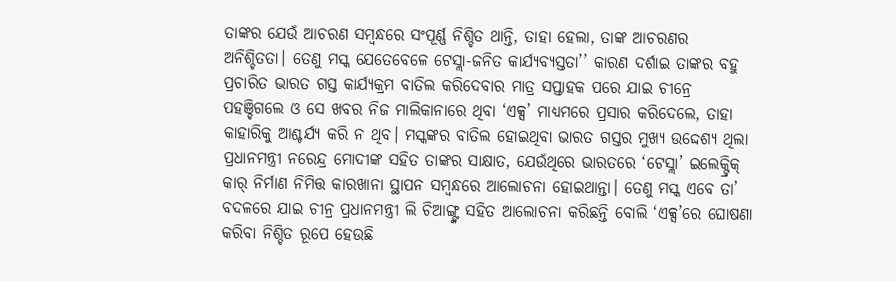ତାଙ୍କର ଯେଉଁ ଆଚରଣ ସମ୍ବନ୍ଧରେ ସଂପୂର୍ଣ୍ଣ ନିଶ୍ଚିତ ଥାନ୍ତି, ତାହା ହେଲା, ତାଙ୍କ ଆଚରଣର ଅନିଶ୍ଚିତତା। ତେଣୁ ମସ୍କ ଯେତେବେଳେ ଟେସ୍ଲା-ଜନିତ କାର୍ଯ୍ୟବ୍ୟସ୍ତତା’’ କାରଣ ଦର୍ଶାଇ ତାଙ୍କର ବହୁ ପ୍ରଚାରିତ ଭାରତ ଗସ୍ତ କାର୍ଯ୍ୟକ୍ରମ ବାତିଲ କରିଦେବାର ମାତ୍ର ସପ୍ତାହକ ପରେ ଯାଇ ଚୀନ୍ରେ ପହଞ୍ଚିଗଲେ ଓ ସେ ଖବର ନିଜ ମାଲିକାନାରେ ଥିବା ‘ଏକ୍ସ’ ମାଧ୍ୟମରେ ପ୍ରସାର କରିଦେଲେ, ତାହା କାହାରିକୁ ଆଶ୍ଚର୍ଯ୍ୟ କରି ନ ଥିବ। ମସ୍କଙ୍କର ବାତିଲ ହୋଇଥିବା ଭାରତ ଗସ୍ତର ମୁଖ୍ୟ ଉଦ୍ଦେଶ୍ୟ ଥିଲା ପ୍ରଧାନମନ୍ତ୍ରୀ ନରେନ୍ଦ୍ର ମୋଦୀଙ୍କ ସହିତ ତାଙ୍କର ସାକ୍ଷାତ, ଯେଉଁଥିରେ ଭାରତରେ ‘ଟେସ୍ଲା’ ଇଲେକ୍ଟ୍ରିକ୍ କାର୍ ନିର୍ମାଣ ନିମିତ୍ତ କାରଖାନା ସ୍ଥାପନ ସମ୍ବନ୍ଧରେ ଆଲୋଚନା ହୋଇଥାନ୍ତା। ତେଣୁ ମସ୍କ ଏବେ ତା’ ବଦଳରେ ଯାଇ ଚୀନ୍ର ପ୍ରଧାନମନ୍ତ୍ରୀ ଲି ଚିଆଙ୍ଗ୍ଙ୍କ ସହିତ ଆଲୋଚନା କରିଛନ୍ତି ବୋଲି ‘ଏକ୍ସ’ରେ ଘୋଷଣା କରିବା ନିଶ୍ଚିତ ରୂପେ ହେଉଛି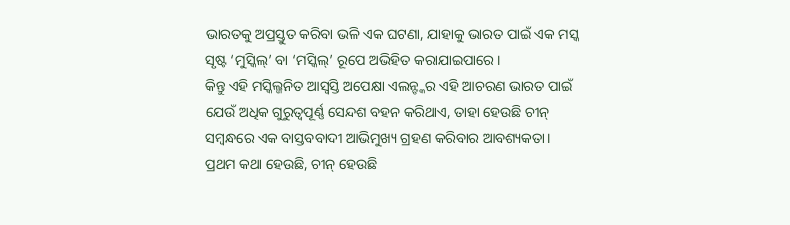ଭାରତକୁ ଅପ୍ରସ୍ତୁତ କରିବା ଭଳି ଏକ ଘଟଣା, ଯାହାକୁ ଭାରତ ପାଇଁ ଏକ ମସ୍କ ସୃଷ୍ଟ ‘ମୁସ୍କିଲ୍’ ବା ‘ମସ୍କିଲ୍’ ରୂପେ ଅଭିହିତ କରାଯାଇପାରେ।
କିନ୍ତୁ ଏହି ମସ୍କିଲ୍ଜନିତ ଆସ୍ବସ୍ତି ଅପେକ୍ଷା ଏଲନ୍ଙ୍କର ଏହି ଆଚରଣ ଭାରତ ପାଇଁ ଯେଉଁ ଅଧିକ ଗୁରୁତ୍ବପୂର୍ଣ୍ଣ ସେନ୍ଦଶ ବହନ କରିଥାଏ, ତାହା ହେଉଛି ଚୀନ୍ ସମ୍ବନ୍ଧରେ ଏକ ବାସ୍ତବବାଦୀ ଆଭିମୁଖ୍ୟ ଗ୍ରହଣ କରିବାର ଆବଶ୍ୟକତା। ପ୍ରଥମ କଥା ହେଉଛି, ଚୀନ୍ ହେଉଛି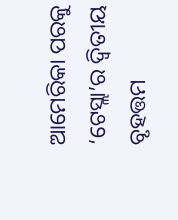ଆମେରିକା ପରକୁ ‘ଟେସ୍ଲା’ର ଦ୍ବିତୀୟ ବୃହତ୍ତମ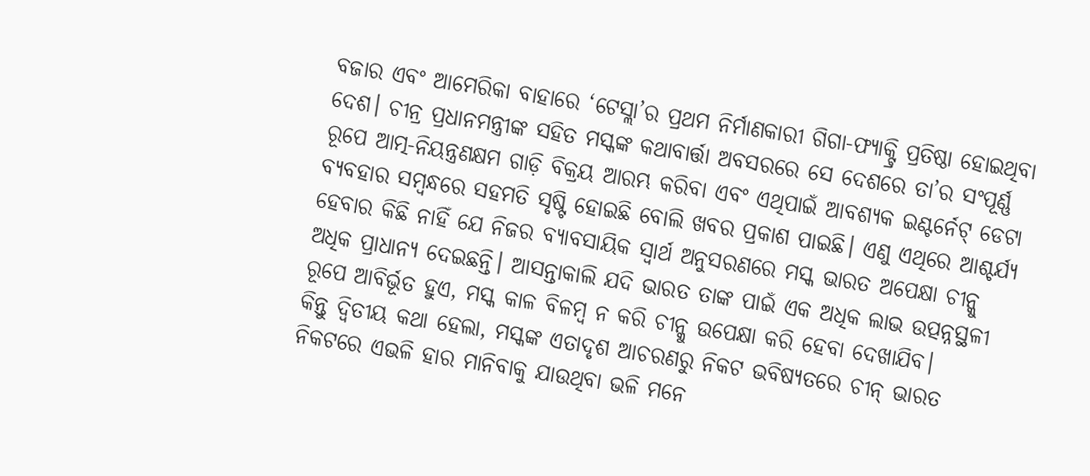ବଜାର ଏବଂ ଆମେରିକା ବାହାରେ ‘ଟେସ୍ଲା’ର ପ୍ରଥମ ନିର୍ମାଣକାରୀ ଗିଗା-ଫ୍ୟାକ୍ଟ୍ରି ପ୍ରତିଷ୍ଠା ହୋଇଥିବା ଦେଶ। ଚୀନ୍ର ପ୍ରଧାନମନ୍ତ୍ରୀଙ୍କ ସହିତ ମସ୍କଙ୍କ କଥାବାର୍ତ୍ତା ଅବସରରେ ସେ ଦେଶରେ ତା’ର ସଂପୂର୍ଣ୍ଣ ରୂପେ ଆତ୍ମ-ନିୟନ୍ତ୍ରଣକ୍ଷମ ଗାଡ଼ି ବିକ୍ରୟ ଆରମ୍ଭ କରିବା ଏବଂ ଏଥିପାଇଁ ଆବଶ୍ୟକ ଇଣ୍ଟର୍ନେଟ୍ ଡେଟା ବ୍ୟବହାର ସମ୍ବନ୍ଧରେ ସହମତି ସୃଷ୍ଟି ହୋଇଛି ବୋଲି ଖବର ପ୍ରକାଶ ପାଇଛି। ଏଣୁ ଏଥିରେ ଆଶ୍ଚର୍ଯ୍ୟ ହେବାର କିଛି ନାହିଁ ଯେ ନିଜର ବ୍ୟାବସାୟିକ ସ୍ବାର୍ଥ ଅନୁସରଣରେ ମସ୍କ ଭାରତ ଅପେକ୍ଷା ଚୀନ୍କୁ ଅଧିକ ପ୍ରାଧାନ୍ୟ ଦେଇଛନ୍ତି। ଆସନ୍ତାକାଲି ଯଦି ଭାରତ ତାଙ୍କ ପାଇଁ ଏକ ଅଧିକ ଲାଭ ଉତ୍ପନ୍ନସ୍ଥଳୀ ରୂପେ ଆବିର୍ଭୂତ ହୁଏ, ମସ୍କ କାଳ ବିଳମ୍ବ ନ କରି ଚୀନ୍କୁ ଉପେକ୍ଷା କରି ହେବା ଦେଖାଯିବ।
କିନ୍ତୁ ଦ୍ବିତୀୟ କଥା ହେଲା, ମସ୍କଙ୍କ ଏତାଦୃଶ ଆଚରଣରୁ ନିକଟ ଭବିଷ୍ୟତରେ ଚୀନ୍ ଭାରତ ନିକଟରେ ଏଭଳି ହାର ମାନିବାକୁ ଯାଉଥିବା ଭଳି ମନେ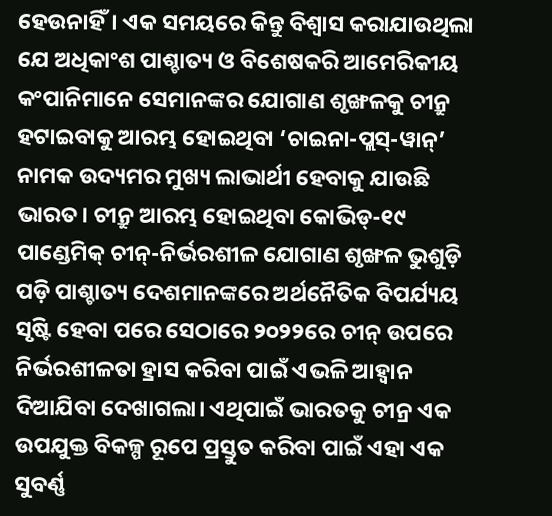ହେଉନାହିଁ। ଏକ ସମୟରେ କିନ୍ତୁ ବିଶ୍ବାସ କରାଯାଉଥିଲା ଯେ ଅଧିକାଂଶ ପାଶ୍ଚାତ୍ୟ ଓ ବିଶେଷକରି ଆମେରିକୀୟ କଂପାନିମାନେ ସେମାନଙ୍କର ଯୋଗାଣ ଶୃଙ୍ଖଳକୁ ଚୀନ୍ରୁ ହଟାଇବାକୁ ଆରମ୍ଭ ହୋଇଥିବା ‘ଚାଇନା-ପ୍ଲସ୍-ୱାନ୍’ ନାମକ ଉଦ୍ୟମର ମୁଖ୍ୟ ଲାଭାର୍ଥୀ ହେବାକୁ ଯାଉଛି ଭାରତ। ଚୀନ୍ରୁ ଆରମ୍ଭ ହୋଇଥିବା କୋଭିଡ୍-୧୯ ପାଣ୍ଡେମିକ୍ ଚୀନ୍-ନିର୍ଭରଶୀଳ ଯୋଗାଣ ଶୃଙ୍ଖଳ ଭୁଶୁଡ଼ି ପଡ଼ି ପାଶ୍ଚାତ୍ୟ ଦେଶମାନଙ୍କରେ ଅର୍ଥନୈତିକ ବିପର୍ଯ୍ୟୟ ସୃଷ୍ଟି ହେବା ପରେ ସେଠାରେ ୨୦୨୨ରେ ଚୀନ୍ ଉପରେ ନିର୍ଭରଶୀଳତା ହ୍ରାସ କରିବା ପାଇଁ ଏଭଳି ଆହ୍ବାନ ଦିଆଯିବା ଦେଖାଗଲା। ଏଥିପାଇଁ ଭାରତକୁ ଚୀନ୍ର ଏକ ଉପଯୁକ୍ତ ବିକଳ୍ପ ରୂପେ ପ୍ରସ୍ତୁତ କରିବା ପାଇଁ ଏହା ଏକ ସୁବର୍ଣ୍ଣ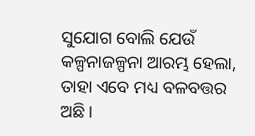ସୁଯୋଗ ବୋଲି ଯେଉଁ କଳ୍ପନାଜଳ୍ପନା ଆରମ୍ଭ ହେଲା, ତାହା ଏବେ ମଧ୍ୟ ବଳବତ୍ତର ଅଛି।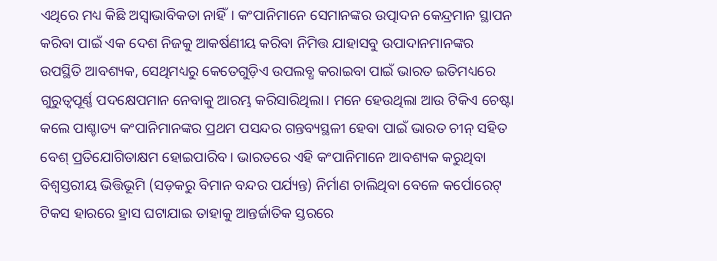ଏଥିରେ ମଧ୍ୟ କିଛି ଅସ୍ବାଭାବିକତା ନାହିଁ। କଂପାନିମାନେ ସେମାନଙ୍କର ଉତ୍ପାଦନ କେନ୍ଦ୍ରମାନ ସ୍ଥାପନ କରିବା ପାଇଁ ଏକ ଦେଶ ନିଜକୁ ଆକର୍ଷଣୀୟ କରିବା ନିମିତ୍ତ ଯାହାସବୁ ଉପାଦାନମାନଙ୍କର ଉପସ୍ଥିତି ଆବଶ୍ୟକ, ସେଥିମଧ୍ୟରୁ କେତେଗୁଡ଼ିଏ ଉପଲବ୍ଧ କରାଇବା ପାଇଁ ଭାରତ ଇତିମଧ୍ୟରେ ଗୁରୁତ୍ବପୂର୍ଣ୍ଣ ପଦକ୍ଷେପମାନ ନେବାକୁ ଆରମ୍ଭ କରିସାରିଥିଲା। ମନେ ହେଉଥିଲା ଆଉ ଟିକିଏ ଚେଷ୍ଟା କଲେ ପାଶ୍ଚାତ୍ୟ କଂପାନିମାନଙ୍କର ପ୍ରଥମ ପସନ୍ଦର ଗନ୍ତବ୍ୟସ୍ଥଳୀ ହେବା ପାଇଁ ଭାରତ ଚୀନ୍ ସହିତ ବେଶ୍ ପ୍ରତିଯୋଗିତାକ୍ଷମ ହୋଇପାରିବ। ଭାରତରେ ଏହି କଂପାନିମାନେ ଆବଶ୍ୟକ କରୁଥିବା ବିଶ୍ବସ୍ତରୀୟ ଭିତ୍ତିଭୂମି (ସଡ଼କରୁ ବିମାନ ବନ୍ଦର ପର୍ଯ୍ୟନ୍ତ) ନିର୍ମାଣ ଚାଲିଥିବା ବେଳେ କର୍ପୋରେଟ୍ ଟିକସ ହାରରେ ହ୍ରାସ ଘଟାଯାଇ ତାହାକୁ ଆନ୍ତର୍ଜାତିକ ସ୍ତରରେ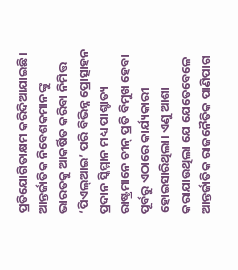ପ୍ରତିଯୋଗିତାକ୍ଷମ କରିଦିଆଯାଇଛି। ଆନ୍ତର୍ଜାତିକ ନିବେଶକମାନଙ୍କୁ ଭାରତକୁ ଆକର୍ଷିତ କରିବା ନିମିତ୍ତ ‘ପିଏଲ୍ଆଇ’ ପରି ବିଭିନ୍ନ ପ୍ରୋତ୍ସାହନ ପ୍ରଦାନ ସ୍କିମ୍ମାନ ମଧ୍ୟ ପାଶ୍ଚାତ୍ୟ ରାଷ୍ଟ୍ରମାନେ ଚୀନ୍ ପ୍ରତି ବିମୁଖ ହେବା ପୂର୍ବରୁ ଏଠାରେ କାର୍ଯ୍ୟକାରୀ ହୋଇସାରିଥିଲା। ଏଣୁ ଆଶା କରାଯାଉଥିଲା ଯେ ଯେତେବେଳେ ଆନ୍ତର୍ଜାତିକ ରାଜନୈତିକ ପାଣିପାଗ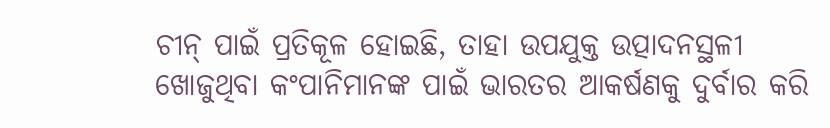ଚୀନ୍ ପାଇଁ ପ୍ରତିକୂଳ ହୋଇଛି, ତାହା ଉପଯୁକ୍ତ ଉତ୍ପାଦନସ୍ଥଳୀ ଖୋଜୁଥିବା କଂପାନିମାନଙ୍କ ପାଇଁ ଭାରତର ଆକର୍ଷଣକୁ ଦୁର୍ବାର କରି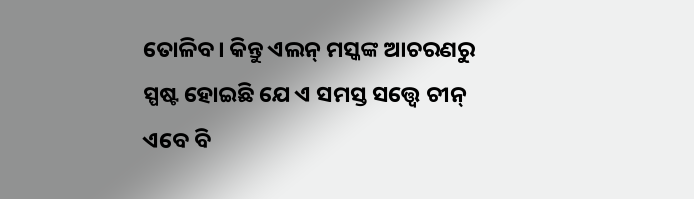ତୋଳିବ। କିନ୍ତୁ ଏଲନ୍ ମସ୍କଙ୍କ ଆଚରଣରୁ ସ୍ପଷ୍ଟ ହୋଇଛି ଯେ ଏ ସମସ୍ତ ସତ୍ତ୍ବେ ଚୀନ୍ ଏବେ ବି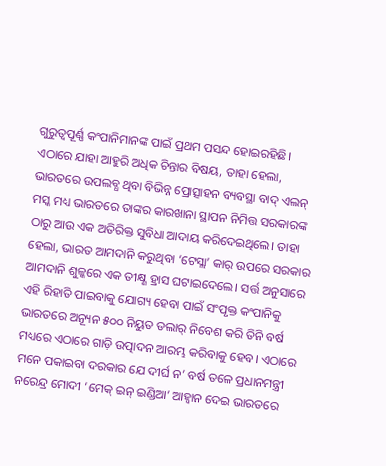ଗୁରୁତ୍ବପୂର୍ଣ୍ଣ କଂପାନିମାନଙ୍କ ପାଇଁ ପ୍ରଥମ ପସନ୍ଦ ହୋଇରହିଛି।
ଏଠାରେ ଯାହା ଆହୁରି ଅଧିକ ଚିନ୍ତାର ବିଷୟ, ତାହା ହେଲା, ଭାରତରେ ଉପଲବ୍ଧ ଥିବା ବିଭିନ୍ନ ପ୍ରୋତ୍ସାହନ ବ୍ୟବସ୍ଥା ବାଦ୍ ଏଲନ୍ ମସ୍କ ମଧ୍ୟ ଭାରତରେ ତାଙ୍କର କାରଖାନା ସ୍ଥାପନ ନିମିତ୍ତ ସରକାରଙ୍କ ଠାରୁ ଆଉ ଏକ ଅତିରିକ୍ତ ସୁବିଧା ଆଦାୟ କରିଦେଇଥିଲେ। ତାହା ହେଲା, ଭାରତ ଆମଦାନି କରୁଥିବା ‘ଟେସ୍ଲା’ କାର୍ ଉପରେ ସରକାର ଆମଦାନି ଶୁଳ୍କରେ ଏକ ତୀକ୍ଷ୍ଣ ହ୍ରାସ ଘଟାଇଦେଲେ। ସର୍ତ୍ତ ଅନୁସାରେ ଏହି ରିହାତି ପାଇବାକୁ ଯୋଗ୍ୟ ହେବା ପାଇଁ ସଂପୃକ୍ତ କଂପାନିକୁ ଭାରତରେ ଅନ୍ୟୂନ ୫୦୦ ନିୟୁତ ଡଲାର୍ ନିବେଶ କରି ତିନି ବର୍ଷ ମଧ୍ୟରେ ଏଠାରେ ଗାଡ଼ି ଉତ୍ପାଦନ ଆରମ୍ଭ କରିବାକୁ ହେବ। ଏଠାରେ ମନେ ପକାଇବା ଦରକାର ଯେ ଦୀର୍ଘ ନ’ ବର୍ଷ ତଳେ ପ୍ରଧାନମନ୍ତ୍ରୀ ନରେନ୍ଦ୍ର ମୋଦୀ ‘ମେକ୍ ଇନ୍ ଇଣ୍ଡିଆ’ ଆହ୍ବାନ ଦେଇ ଭାରତରେ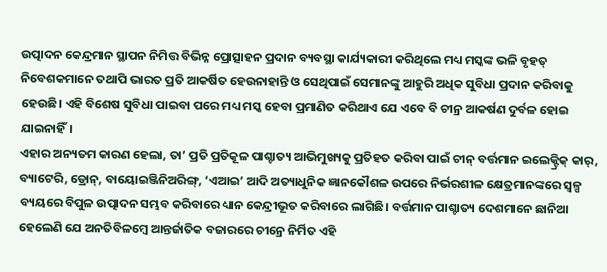ଉତ୍ପାଦନ କେନ୍ଦ୍ରମାନ ସ୍ଥାପନ ନିମିତ୍ତ ବିଭିନ୍ନ ପ୍ରୋତ୍ସାହନ ପ୍ରଦାନ ବ୍ୟବସ୍ଥା କାର୍ଯ୍ୟକାରୀ କରିଥିଲେ ମଧ୍ୟ ମସ୍କଙ୍କ ଭଳି ବୃହତ୍ ନିବେଶକମାନେ ତଥାପି ଭାରତ ପ୍ରତି ଆକର୍ଷିତ ହେଉନାହାନ୍ତି ଓ ସେଥିପାଇଁ ସେମାନଙ୍କୁ ଆହୁରି ଅଧିକ ସୁବିଧା ପ୍ରଦାନ କରିବାକୁ ହେଉଛି। ଏହି ବିଶେଷ ସୁବିଧା ପାଇବା ପରେ ମଧ୍ୟ ମସ୍କ ହେବା ପ୍ରମାଣିତ କରିଥାଏ ଯେ ଏବେ ବି ଚୀନ୍ର ଆକର୍ଷଣ ଦୁର୍ବଳ ହୋଇ ଯାଇନାହିଁ।
ଏହାର ଅନ୍ୟତମ କାରଣ ହେଲା, ତା’ ପ୍ରତି ପ୍ରତିକୂଳ ପାଶ୍ଚାତ୍ୟ ଆଭିମୁଖ୍ୟକୁ ପ୍ରତିହତ କରିବା ପାଇଁ ଚୀନ୍ ବର୍ତ୍ତମାନ ଇଲେକ୍ଟ୍ରିକ୍ କାର୍, ବ୍ୟାଟେରି, ଡ୍ରୋନ୍, ବାୟୋଇଞ୍ଜିନିଅରିଙ୍ଗ୍, ‘ଏଆଇ’ ଆଦି ଅତ୍ୟାଧୁନିକ ଜ୍ଞାନକୌଶଳ ଉପରେ ନିର୍ଭରଶୀଳ କ୍ଷେତ୍ରମାନଙ୍କରେ ସ୍ବଳ୍ପ ବ୍ୟୟରେ ବିପୁଳ ଉତ୍ପାଦନ ସମ୍ଭବ କରିବାରେ ଧ୍ୟାନ କେନ୍ଦ୍ରୀଭୂତ କରିବାରେ ଲାଗିଛି। ବର୍ତ୍ତମାନ ପାଶ୍ଚାତ୍ୟ ଦେଶମାନେ ଛାନିଆ ହେଲେଣି ଯେ ଅନତିବିଳମ୍ବେ ଆନ୍ତର୍ଜାତିକ ବଜାରରେ ଚୀନ୍ରେ ନିର୍ମିତ ଏହି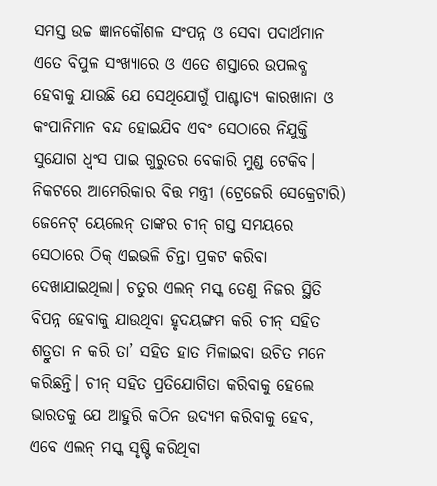ସମସ୍ତ ଉଚ୍ଚ ଜ୍ଞାନକୌଶଳ ସଂପନ୍ନ ଓ ସେବା ପଦାର୍ଥମାନ ଏତେ ବିପୁଳ ସଂଖ୍ୟାରେ ଓ ଏତେ ଶସ୍ତାରେ ଉପଲବ୍ଧ ହେବାକୁ ଯାଉଛି ଯେ ସେଥିଯୋଗୁଁ ପାଶ୍ଚାତ୍ୟ କାରଖାନା ଓ କଂପାନିମାନ ବନ୍ଦ ହୋଇଯିବ ଏବଂ ସେଠାରେ ନିଯୁକ୍ତି ସୁଯୋଗ ଧ୍ବଂସ ପାଇ ଗୁରୁତର ବେକାରି ମୁଣ୍ଡ ଟେକିବ। ନିକଟରେ ଆମେରିକାର ବିତ୍ତ ମନ୍ତ୍ରୀ (ଟ୍ରେଜେରି ସେକ୍ରେଟାରି) ଜେନେଟ୍ ୟେଲେନ୍ ତାଙ୍କର ଚୀନ୍ ଗସ୍ତ ସମୟରେ ସେଠାରେ ଠିକ୍ ଏଇଭଳି ଚିନ୍ତା ପ୍ରକଟ କରିବା ଦେଖାଯାଇଥିଲା। ଚତୁର ଏଲନ୍ ମସ୍କ ତେଣୁ ନିଜର ସ୍ଥିତି ବିପନ୍ନ ହେବାକୁ ଯାଉଥିବା ହୃଦୟଙ୍ଗମ କରି ଚୀନ୍ ସହିତ ଶତ୍ରୁତା ନ କରି ତା’ ସହିତ ହାତ ମିଳାଇବା ଉଚିତ ମନେ କରିଛନ୍ତି। ଚୀନ୍ ସହିତ ପ୍ରତିଯୋଗିତା କରିବାକୁ ହେଲେ ଭାରତକୁ ଯେ ଆହୁରି କଠିନ ଉଦ୍ୟମ କରିବାକୁ ହେବ, ଏବେ ଏଲନ୍ ମସ୍କ ସୃଷ୍ଟି କରିଥିବା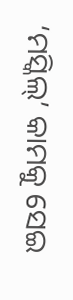‘ମସ୍କିଲ୍’ କାମକୁ ସେଇ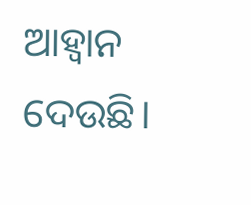ଆହ୍ବାନ ଦେଉଛି।